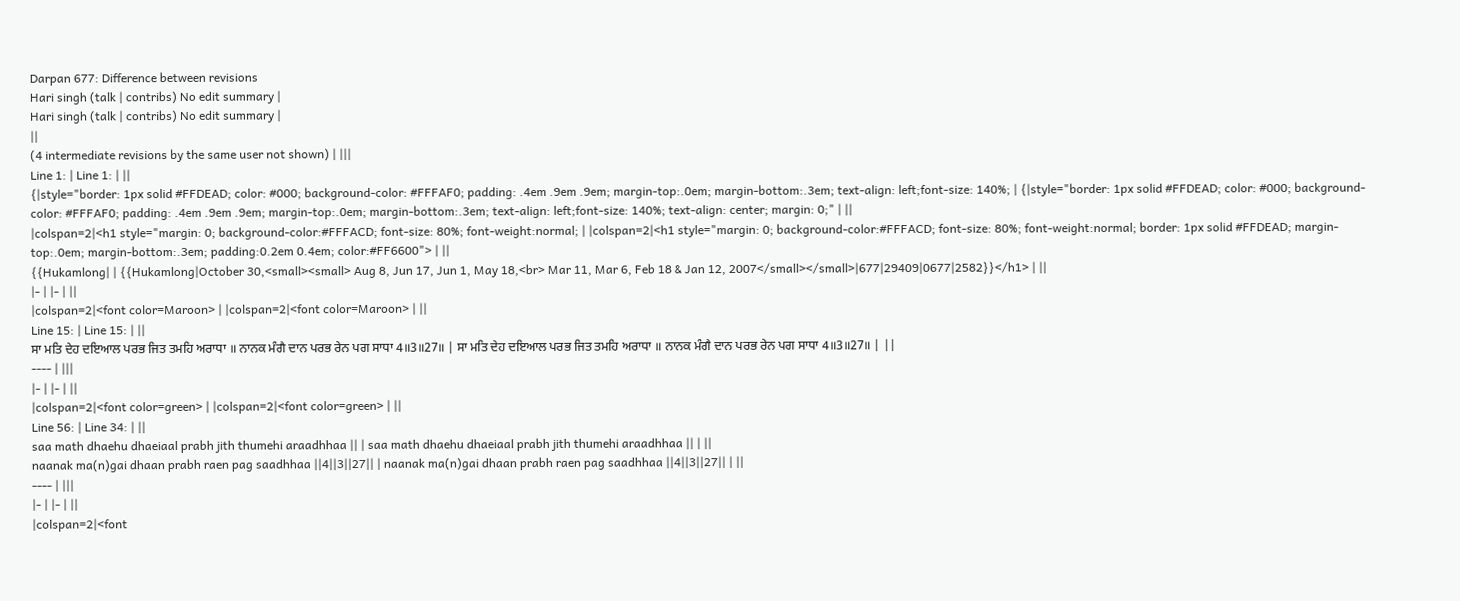Darpan 677: Difference between revisions
Hari singh (talk | contribs) No edit summary |
Hari singh (talk | contribs) No edit summary |
||
(4 intermediate revisions by the same user not shown) | |||
Line 1: | Line 1: | ||
{|style="border: 1px solid #FFDEAD; color: #000; background-color: #FFFAF0; padding: .4em .9em .9em; margin-top:.0em; margin-bottom:.3em; text-align: left;font-size: 140%; | {|style="border: 1px solid #FFDEAD; color: #000; background-color: #FFFAF0; padding: .4em .9em .9em; margin-top:.0em; margin-bottom:.3em; text-align: left;font-size: 140%; text-align: center; margin: 0;" | ||
|colspan=2|<h1 style="margin: 0; background-color:#FFFACD; font-size: 80%; font-weight:normal; | |colspan=2|<h1 style="margin: 0; background-color:#FFFACD; font-size: 80%; font-weight:normal; border: 1px solid #FFDEAD; margin-top:.0em; margin-bottom:.3em; padding:0.2em 0.4em; color:#FF6600"> | ||
{{Hukamlong| | {{Hukamlong|October 30,<small><small> Aug 8, Jun 17, Jun 1, May 18,<br> Mar 11, Mar 6, Feb 18 & Jan 12, 2007</small></small>|677|29409|0677|2582}}</h1> | ||
|- | |- | ||
|colspan=2|<font color=Maroon> | |colspan=2|<font color=Maroon> | ||
Line 15: | Line 15: | ||
ਸਾ ਮਤਿ ਦੇਹ ਦਇਆਲ ਪਰਭ ਜਿਤ ਤਮਹਿ ਅਰਾਧਾ ॥ ਨਾਨਕ ਮੰਗੈ ਦਾਨ ਪਰਭ ਰੇਨ ਪਗ ਸਾਧਾ 4॥3॥27॥ | ਸਾ ਮਤਿ ਦੇਹ ਦਇਆਲ ਪਰਭ ਜਿਤ ਤਮਹਿ ਅਰਾਧਾ ॥ ਨਾਨਕ ਮੰਗੈ ਦਾਨ ਪਰਭ ਰੇਨ ਪਗ ਸਾਧਾ 4॥3॥27॥ | ||
---- | |||
|- | |- | ||
|colspan=2|<font color=green> | |colspan=2|<font color=green> | ||
Line 56: | Line 34: | ||
saa math dhaehu dhaeiaal prabh jith thumehi araadhhaa || | saa math dhaehu dhaeiaal prabh jith thumehi araadhhaa || | ||
naanak ma(n)gai dhaan prabh raen pag saadhhaa ||4||3||27|| | naanak ma(n)gai dhaan prabh raen pag saadhhaa ||4||3||27|| | ||
---- | |||
|- | |- | ||
|colspan=2|<font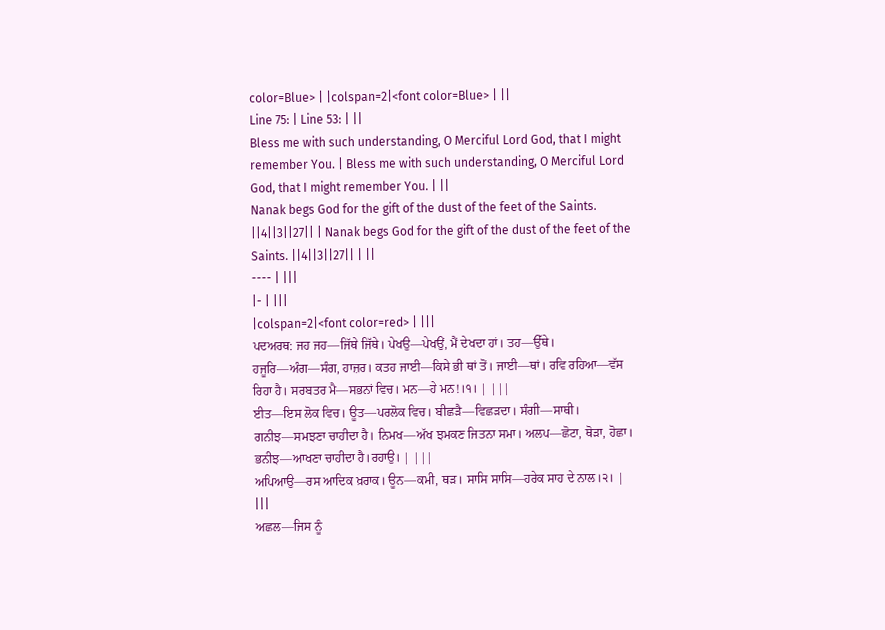color=Blue> | |colspan=2|<font color=Blue> | ||
Line 75: | Line 53: | ||
Bless me with such understanding, O Merciful Lord God, that I might remember You. | Bless me with such understanding, O Merciful Lord God, that I might remember You. | ||
Nanak begs God for the gift of the dust of the feet of the Saints. ||4||3||27|| | Nanak begs God for the gift of the dust of the feet of the Saints. ||4||3||27|| | ||
---- | |||
|- | |||
|colspan=2|<font color=red> | |||
ਪਦਅਰਥ: ਜਹ ਜਹ—ਜਿੱਥੇ ਜਿੱਥੇ। ਪੇਖਉ—ਪੇਖਉਂ, ਮੈਂ ਦੇਖਦਾ ਹਾਂ। ਤਹ—ਉੱਥੇ। ਹਜੂਰਿ—ਅੰਗ—ਸੰਗ, ਹਾਜ਼ਰ। ਕਤਹ ਜਾਈ—ਕਿਸੇ ਭੀ ਥਾਂ ਤੋਂ। ਜਾਈ—ਥਾਂ। ਰਵਿ ਰਹਿਆ—ਵੱਸ ਰਿਹਾ ਹੈ। ਸਰਬਤਰ ਮੈ—ਸਭਨਾਂ ਵਿਚ। ਮਨ—ਹੇ ਮਨ!।੧। | |||
ਈਤ—ਇਸ ਲੋਕ ਵਿਚ। ਊਤ—ਪਰਲੋਕ ਵਿਚ। ਬੀਛੜੈ—ਵਿਛੜਦਾ। ਸੰਗੀ—ਸਾਥੀ। ਗਨੀਝ—ਸਮਝਣਾ ਚਾਹੀਦਾ ਹੈ। ਨਿਮਖ—ਅੱਖ ਝਮਕਣ ਜਿਤਨਾ ਸਮਾ। ਅਲਪ—ਛੋਟਾ, ਥੋੜਾ, ਹੋਛਾ। ਭਨੀਝ—ਆਖਣਾ ਚਾਹੀਦਾ ਹੈ।ਰਹਾਉ। | |||
ਅਪਿਆਉ—ਰਸ ਆਦਿਕ ਖ਼ਰਾਕ। ਊਨ—ਕਮੀ, ਥੜ। ਸਾਸਿ ਸਾਸਿ—ਹਰੇਕ ਸਾਹ ਦੇ ਨਾਲ।੨। | |||
ਅਛਲ—ਜਿਸ ਨੂੰ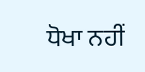ਧੋਖਾ ਨਹੀਂ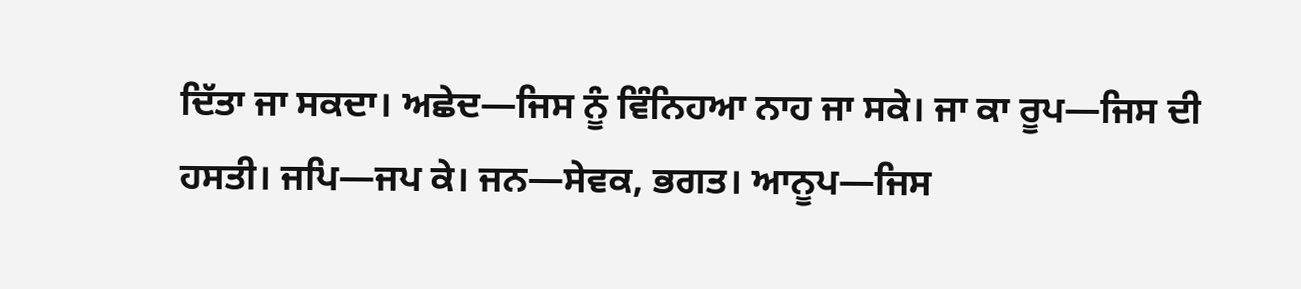ਦਿੱਤਾ ਜਾ ਸਕਦਾ। ਅਛੇਦ—ਜਿਸ ਨੂੰ ਵਿੰਨਿਹਆ ਨਾਹ ਜਾ ਸਕੇ। ਜਾ ਕਾ ਰੂਪ—ਜਿਸ ਦੀ ਹਸਤੀ। ਜਪਿ—ਜਪ ਕੇ। ਜਨ—ਸੇਵਕ, ਭਗਤ। ਆਨੂਪ—ਜਿਸ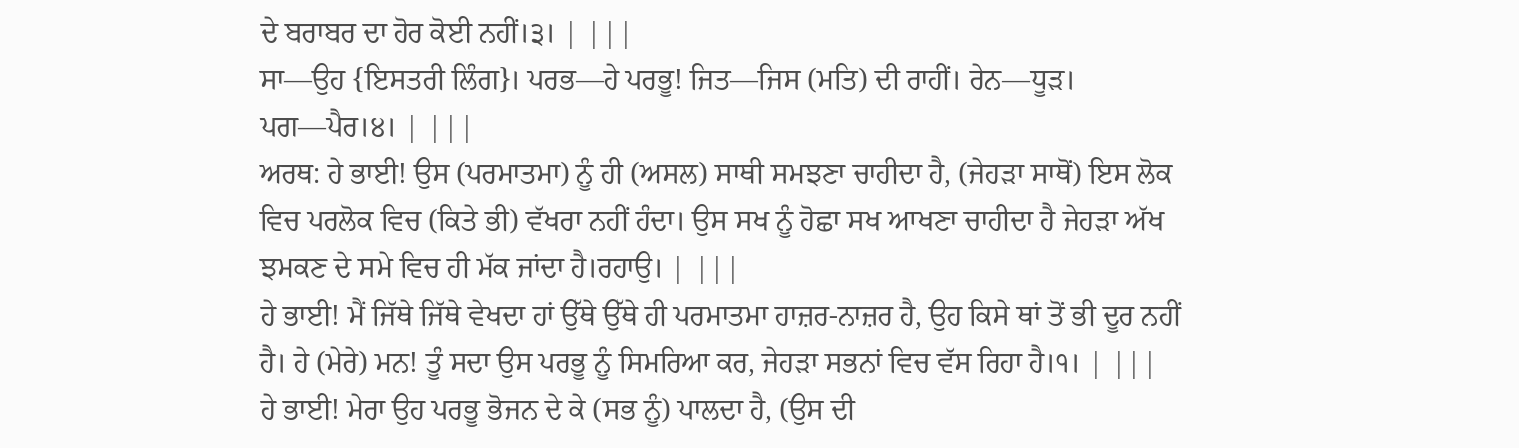ਦੇ ਬਰਾਬਰ ਦਾ ਹੋਰ ਕੋਈ ਨਹੀਂ।੩। | |||
ਸਾ—ਉਹ {ਇਸਤਰੀ ਲਿੰਗ}। ਪਰਭ—ਹੇ ਪਰਭੂ! ਜਿਤ—ਜਿਸ (ਮਤਿ) ਦੀ ਰਾਹੀਂ। ਰੇਨ—ਧੂੜ। ਪਗ—ਪੈਰ।੪। | |||
ਅਰਥ: ਹੇ ਭਾਈ! ਉਸ (ਪਰਮਾਤਮਾ) ਨੂੰ ਹੀ (ਅਸਲ) ਸਾਥੀ ਸਮਝਣਾ ਚਾਹੀਦਾ ਹੈ, (ਜੇਹੜਾ ਸਾਥੋਂ) ਇਸ ਲੋਕ ਵਿਚ ਪਰਲੋਕ ਵਿਚ (ਕਿਤੇ ਭੀ) ਵੱਖਰਾ ਨਹੀਂ ਹੰਦਾ। ਉਸ ਸਖ ਨੂੰ ਹੋਛਾ ਸਖ ਆਖਣਾ ਚਾਹੀਦਾ ਹੈ ਜੇਹੜਾ ਅੱਖ ਝਮਕਣ ਦੇ ਸਮੇ ਵਿਚ ਹੀ ਮੱਕ ਜਾਂਦਾ ਹੈ।ਰਹਾਉ। | |||
ਹੇ ਭਾਈ! ਮੈਂ ਜਿੱਥੇ ਜਿੱਥੇ ਵੇਖਦਾ ਹਾਂ ਉੱਥੇ ਉੱਥੇ ਹੀ ਪਰਮਾਤਮਾ ਹਾਜ਼ਰ-ਨਾਜ਼ਰ ਹੈ, ਉਹ ਕਿਸੇ ਥਾਂ ਤੋਂ ਭੀ ਦੂਰ ਨਹੀਂ ਹੈ। ਹੇ (ਮੇਰੇ) ਮਨ! ਤੂੰ ਸਦਾ ਉਸ ਪਰਭੂ ਨੂੰ ਸਿਮਰਿਆ ਕਰ, ਜੇਹੜਾ ਸਭਨਾਂ ਵਿਚ ਵੱਸ ਰਿਹਾ ਹੈ।੧। | |||
ਹੇ ਭਾਈ! ਮੇਰਾ ਉਹ ਪਰਭੂ ਭੋਜਨ ਦੇ ਕੇ (ਸਭ ਨੂੰ) ਪਾਲਦਾ ਹੈ, (ਉਸ ਦੀ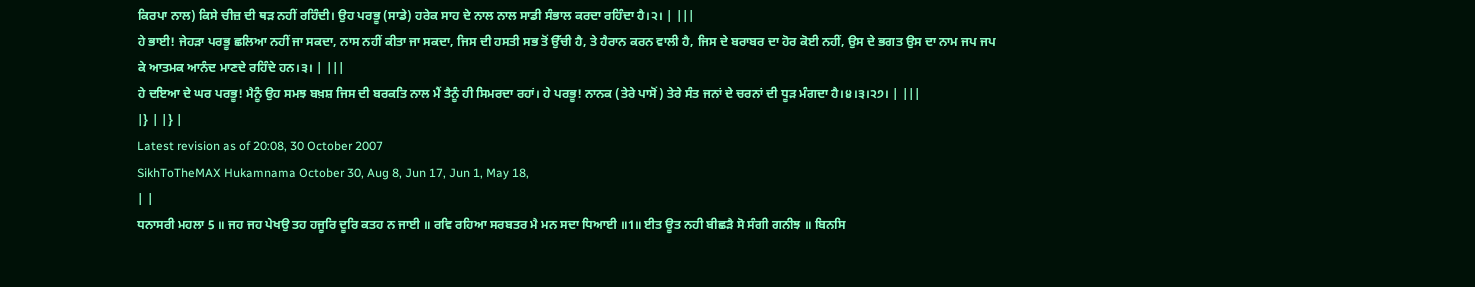ਕਿਰਪਾ ਨਾਲ) ਕਿਸੇ ਚੀਜ਼ ਦੀ ਥੜ ਨਹੀਂ ਰਹਿੰਦੀ। ਉਹ ਪਰਭੂ (ਸਾਡੇ) ਹਰੇਕ ਸਾਹ ਦੇ ਨਾਲ ਨਾਲ ਸਾਡੀ ਸੰਭਾਲ ਕਰਦਾ ਰਹਿੰਦਾ ਹੈ।੨। | |||
ਹੇ ਭਾਈ! ਜੇਹੜਾ ਪਰਭੂ ਛਲਿਆ ਨਹੀਂ ਜਾ ਸਕਦਾ, ਨਾਸ ਨਹੀਂ ਕੀਤਾ ਜਾ ਸਕਦਾ, ਜਿਸ ਦੀ ਹਸਤੀ ਸਭ ਤੋਂ ਉੱਚੀ ਹੈ, ਤੇ ਹੈਰਾਨ ਕਰਨ ਵਾਲੀ ਹੈ, ਜਿਸ ਦੇ ਬਰਾਬਰ ਦਾ ਹੋਰ ਕੋਈ ਨਹੀਂ, ਉਸ ਦੇ ਭਗਤ ਉਸ ਦਾ ਨਾਮ ਜਪ ਜਪ ਕੇ ਆਤਮਕ ਆਨੰਦ ਮਾਣਦੇ ਰਹਿੰਦੇ ਹਨ।੩। | |||
ਹੇ ਦਇਆ ਦੇ ਘਰ ਪਰਭੂ! ਮੈਨੂੰ ਉਹ ਸਮਝ ਬਖ਼ਸ਼ ਜਿਸ ਦੀ ਬਰਕਤਿ ਨਾਲ ਮੈਂ ਤੈਨੂੰ ਹੀ ਸਿਮਰਦਾ ਰਹਾਂ। ਹੇ ਪਰਭੂ! ਨਾਨਕ (ਤੇਰੇ ਪਾਸੋਂ) ਤੇਰੇ ਸੰਤ ਜਨਾਂ ਦੇ ਚਰਨਾਂ ਦੀ ਧੂੜ ਮੰਗਦਾ ਹੈ।੪।੩।੨੭। | |||
|} | |} |
Latest revision as of 20:08, 30 October 2007
SikhToTheMAX Hukamnama October 30, Aug 8, Jun 17, Jun 1, May 18,
| |
ਧਨਾਸਰੀ ਮਹਲਾ 5 ॥ ਜਹ ਜਹ ਪੇਖਉ ਤਹ ਹਜੂਰਿ ਦੂਰਿ ਕਤਹ ਨ ਜਾਈ ॥ ਰਵਿ ਰਹਿਆ ਸਰਬਤਰ ਮੈ ਮਨ ਸਦਾ ਧਿਆਈ ॥1॥ ਈਤ ਊਤ ਨਹੀ ਬੀਛੜੈ ਸੋ ਸੰਗੀ ਗਨੀਝ ॥ ਬਿਨਸਿ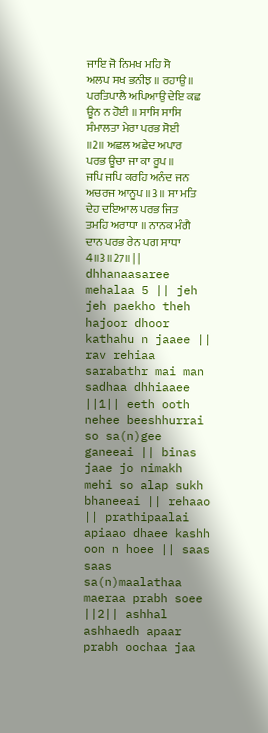ਜਾਇ ਜੋ ਨਿਮਖ ਮਹਿ ਸੋ ਅਲਪ ਸਖ ਭਨੀਝ ॥ ਰਹਾਉ ॥ ਪਰਤਿਪਾਲੈ ਅਪਿਆਉ ਦੇਇ ਕਛ ਊਨ ਨ ਹੋਈ ॥ ਸਾਸਿ ਸਾਸਿ ਸੰਮਾਲਤਾ ਮੇਰਾ ਪਰਭ ਸੋਈ ॥2॥ ਅਛਲ ਅਛੇਦ ਅਪਾਰ ਪਰਭ ਊਚਾ ਜਾ ਕਾ ਰੂਪ ॥ ਜਪਿ ਜਪਿ ਕਰਹਿ ਅਨੰਦ ਜਨ ਅਚਰਜ ਆਨੂਪ ॥3॥ ਸਾ ਮਤਿ ਦੇਹ ਦਇਆਲ ਪਰਭ ਜਿਤ ਤਮਹਿ ਅਰਾਧਾ ॥ ਨਾਨਕ ਮੰਗੈ ਦਾਨ ਪਰਭ ਰੇਨ ਪਗ ਸਾਧਾ 4॥3॥27॥ | |
dhhanaasaree mehalaa 5 || jeh jeh paekho theh hajoor dhoor kathahu n jaaee || rav rehiaa sarabathr mai man sadhaa dhhiaaee ||1|| eeth ooth nehee beeshhurrai so sa(n)gee ganeeai || binas jaae jo nimakh mehi so alap sukh bhaneeai || rehaao || prathipaalai apiaao dhaee kashh oon n hoee || saas saas sa(n)maalathaa maeraa prabh soee ||2|| ashhal ashhaedh apaar prabh oochaa jaa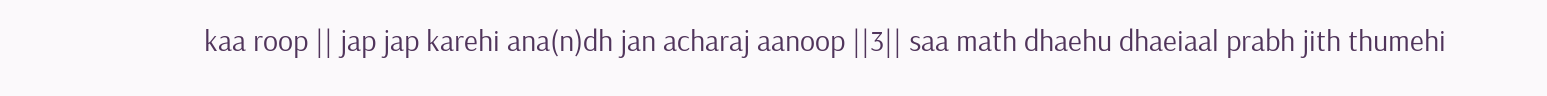kaa roop || jap jap karehi ana(n)dh jan acharaj aanoop ||3|| saa math dhaehu dhaeiaal prabh jith thumehi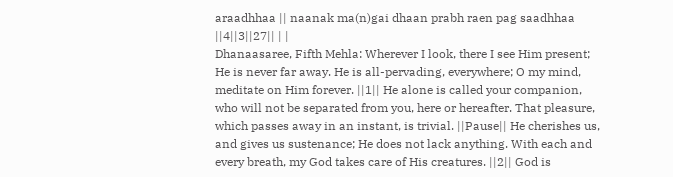araadhhaa || naanak ma(n)gai dhaan prabh raen pag saadhhaa ||4||3||27|| | |
Dhanaasaree, Fifth Mehla: Wherever I look, there I see Him present; He is never far away. He is all-pervading, everywhere; O my mind, meditate on Him forever. ||1|| He alone is called your companion, who will not be separated from you, here or hereafter. That pleasure, which passes away in an instant, is trivial. ||Pause|| He cherishes us, and gives us sustenance; He does not lack anything. With each and every breath, my God takes care of His creatures. ||2|| God is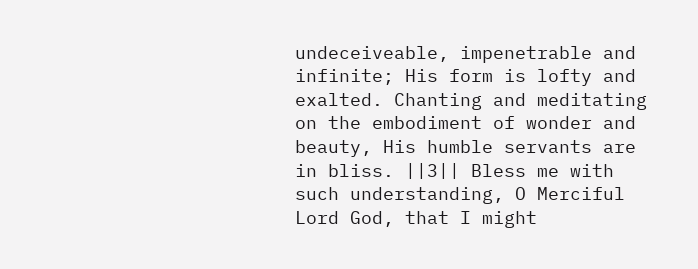undeceiveable, impenetrable and infinite; His form is lofty and exalted. Chanting and meditating on the embodiment of wonder and beauty, His humble servants are in bliss. ||3|| Bless me with such understanding, O Merciful Lord God, that I might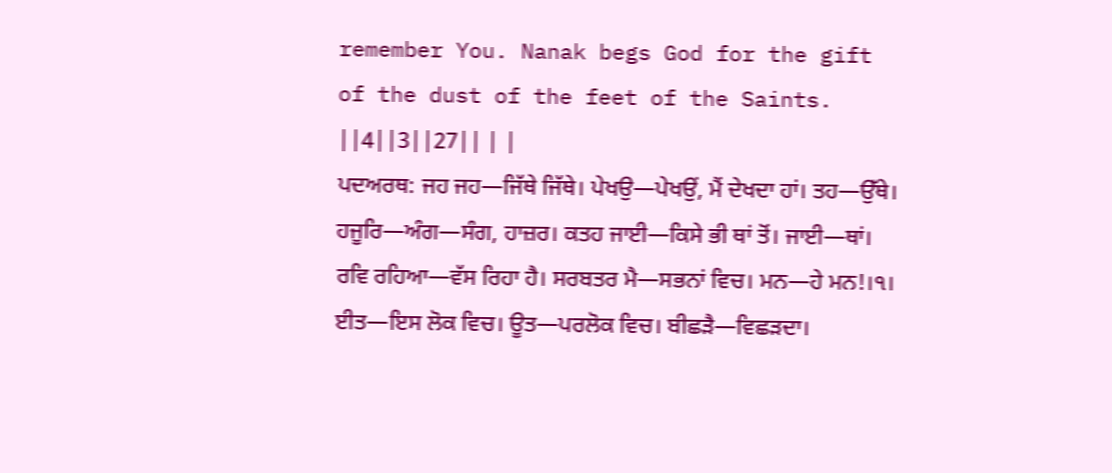remember You. Nanak begs God for the gift of the dust of the feet of the Saints. ||4||3||27|| | |
ਪਦਅਰਥ: ਜਹ ਜਹ—ਜਿੱਥੇ ਜਿੱਥੇ। ਪੇਖਉ—ਪੇਖਉਂ, ਮੈਂ ਦੇਖਦਾ ਹਾਂ। ਤਹ—ਉੱਥੇ। ਹਜੂਰਿ—ਅੰਗ—ਸੰਗ, ਹਾਜ਼ਰ। ਕਤਹ ਜਾਈ—ਕਿਸੇ ਭੀ ਥਾਂ ਤੋਂ। ਜਾਈ—ਥਾਂ। ਰਵਿ ਰਹਿਆ—ਵੱਸ ਰਿਹਾ ਹੈ। ਸਰਬਤਰ ਮੈ—ਸਭਨਾਂ ਵਿਚ। ਮਨ—ਹੇ ਮਨ!।੧। ਈਤ—ਇਸ ਲੋਕ ਵਿਚ। ਊਤ—ਪਰਲੋਕ ਵਿਚ। ਬੀਛੜੈ—ਵਿਛੜਦਾ।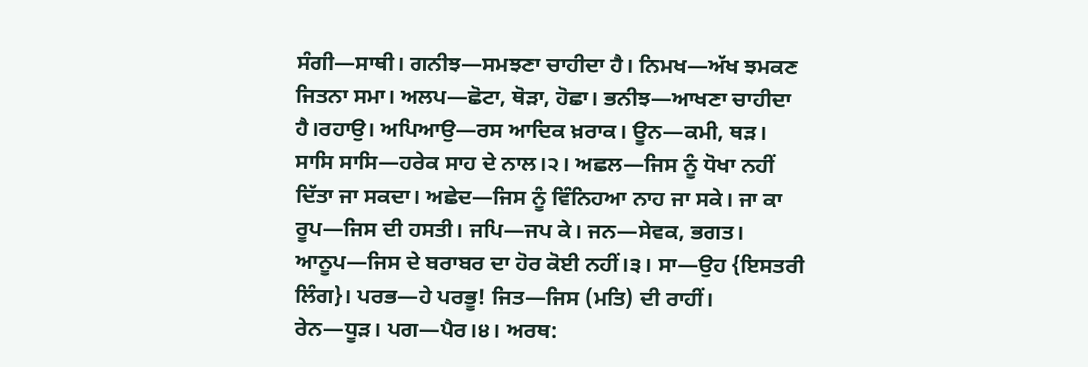ਸੰਗੀ—ਸਾਥੀ। ਗਨੀਝ—ਸਮਝਣਾ ਚਾਹੀਦਾ ਹੈ। ਨਿਮਖ—ਅੱਖ ਝਮਕਣ ਜਿਤਨਾ ਸਮਾ। ਅਲਪ—ਛੋਟਾ, ਥੋੜਾ, ਹੋਛਾ। ਭਨੀਝ—ਆਖਣਾ ਚਾਹੀਦਾ ਹੈ।ਰਹਾਉ। ਅਪਿਆਉ—ਰਸ ਆਦਿਕ ਖ਼ਰਾਕ। ਊਨ—ਕਮੀ, ਥੜ। ਸਾਸਿ ਸਾਸਿ—ਹਰੇਕ ਸਾਹ ਦੇ ਨਾਲ।੨। ਅਛਲ—ਜਿਸ ਨੂੰ ਧੋਖਾ ਨਹੀਂ ਦਿੱਤਾ ਜਾ ਸਕਦਾ। ਅਛੇਦ—ਜਿਸ ਨੂੰ ਵਿੰਨਿਹਆ ਨਾਹ ਜਾ ਸਕੇ। ਜਾ ਕਾ ਰੂਪ—ਜਿਸ ਦੀ ਹਸਤੀ। ਜਪਿ—ਜਪ ਕੇ। ਜਨ—ਸੇਵਕ, ਭਗਤ। ਆਨੂਪ—ਜਿਸ ਦੇ ਬਰਾਬਰ ਦਾ ਹੋਰ ਕੋਈ ਨਹੀਂ।੩। ਸਾ—ਉਹ {ਇਸਤਰੀ ਲਿੰਗ}। ਪਰਭ—ਹੇ ਪਰਭੂ! ਜਿਤ—ਜਿਸ (ਮਤਿ) ਦੀ ਰਾਹੀਂ। ਰੇਨ—ਧੂੜ। ਪਗ—ਪੈਰ।੪। ਅਰਥ: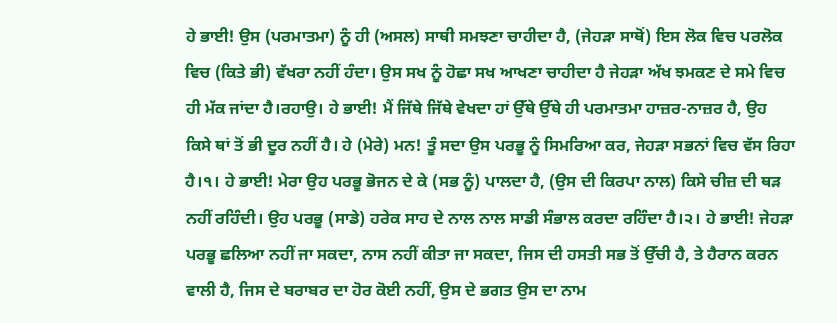ਹੇ ਭਾਈ! ਉਸ (ਪਰਮਾਤਮਾ) ਨੂੰ ਹੀ (ਅਸਲ) ਸਾਥੀ ਸਮਝਣਾ ਚਾਹੀਦਾ ਹੈ, (ਜੇਹੜਾ ਸਾਥੋਂ) ਇਸ ਲੋਕ ਵਿਚ ਪਰਲੋਕ ਵਿਚ (ਕਿਤੇ ਭੀ) ਵੱਖਰਾ ਨਹੀਂ ਹੰਦਾ। ਉਸ ਸਖ ਨੂੰ ਹੋਛਾ ਸਖ ਆਖਣਾ ਚਾਹੀਦਾ ਹੈ ਜੇਹੜਾ ਅੱਖ ਝਮਕਣ ਦੇ ਸਮੇ ਵਿਚ ਹੀ ਮੱਕ ਜਾਂਦਾ ਹੈ।ਰਹਾਉ। ਹੇ ਭਾਈ! ਮੈਂ ਜਿੱਥੇ ਜਿੱਥੇ ਵੇਖਦਾ ਹਾਂ ਉੱਥੇ ਉੱਥੇ ਹੀ ਪਰਮਾਤਮਾ ਹਾਜ਼ਰ-ਨਾਜ਼ਰ ਹੈ, ਉਹ ਕਿਸੇ ਥਾਂ ਤੋਂ ਭੀ ਦੂਰ ਨਹੀਂ ਹੈ। ਹੇ (ਮੇਰੇ) ਮਨ! ਤੂੰ ਸਦਾ ਉਸ ਪਰਭੂ ਨੂੰ ਸਿਮਰਿਆ ਕਰ, ਜੇਹੜਾ ਸਭਨਾਂ ਵਿਚ ਵੱਸ ਰਿਹਾ ਹੈ।੧। ਹੇ ਭਾਈ! ਮੇਰਾ ਉਹ ਪਰਭੂ ਭੋਜਨ ਦੇ ਕੇ (ਸਭ ਨੂੰ) ਪਾਲਦਾ ਹੈ, (ਉਸ ਦੀ ਕਿਰਪਾ ਨਾਲ) ਕਿਸੇ ਚੀਜ਼ ਦੀ ਥੜ ਨਹੀਂ ਰਹਿੰਦੀ। ਉਹ ਪਰਭੂ (ਸਾਡੇ) ਹਰੇਕ ਸਾਹ ਦੇ ਨਾਲ ਨਾਲ ਸਾਡੀ ਸੰਭਾਲ ਕਰਦਾ ਰਹਿੰਦਾ ਹੈ।੨। ਹੇ ਭਾਈ! ਜੇਹੜਾ ਪਰਭੂ ਛਲਿਆ ਨਹੀਂ ਜਾ ਸਕਦਾ, ਨਾਸ ਨਹੀਂ ਕੀਤਾ ਜਾ ਸਕਦਾ, ਜਿਸ ਦੀ ਹਸਤੀ ਸਭ ਤੋਂ ਉੱਚੀ ਹੈ, ਤੇ ਹੈਰਾਨ ਕਰਨ ਵਾਲੀ ਹੈ, ਜਿਸ ਦੇ ਬਰਾਬਰ ਦਾ ਹੋਰ ਕੋਈ ਨਹੀਂ, ਉਸ ਦੇ ਭਗਤ ਉਸ ਦਾ ਨਾਮ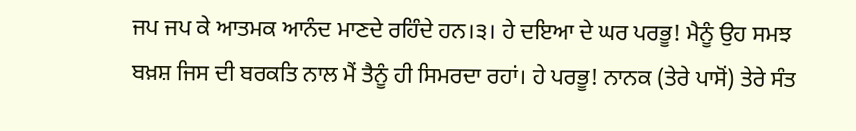ਜਪ ਜਪ ਕੇ ਆਤਮਕ ਆਨੰਦ ਮਾਣਦੇ ਰਹਿੰਦੇ ਹਨ।੩। ਹੇ ਦਇਆ ਦੇ ਘਰ ਪਰਭੂ! ਮੈਨੂੰ ਉਹ ਸਮਝ ਬਖ਼ਸ਼ ਜਿਸ ਦੀ ਬਰਕਤਿ ਨਾਲ ਮੈਂ ਤੈਨੂੰ ਹੀ ਸਿਮਰਦਾ ਰਹਾਂ। ਹੇ ਪਰਭੂ! ਨਾਨਕ (ਤੇਰੇ ਪਾਸੋਂ) ਤੇਰੇ ਸੰਤ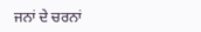ਜਨਾਂ ਦੇ ਚਰਨਾਂ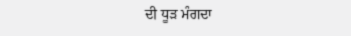ਦੀ ਧੂੜ ਮੰਗਦਾ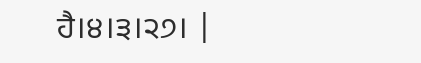ਹੈ।੪।੩।੨੭। |